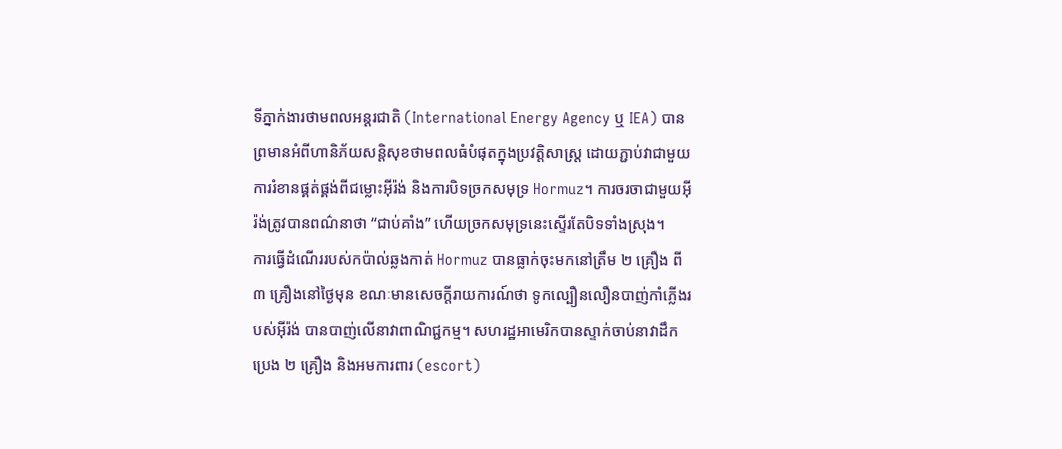ទីភ្នាក់ងារថាមពលអន្តរជាតិ (International Energy Agency ឬ IEA) បានព្រមានអំពីហានិភ័យសន្តិសុខថាមពលធំបំផុតក្នុងប្រវត្តិសាស្ត្រ ដោយភ្ជាប់វាជាមួយការរំខានផ្គត់ផ្គង់ពីជម្លោះអ៊ីរ៉ង់ និងការបិទច្រកសមុទ្រ Hormuz។ ការចរចាជាមួយអ៊ីរ៉ង់ត្រូវបានពណ៌នាថា “ជាប់គាំង” ហើយច្រកសមុទ្រនេះស្ទើរតែបិទទាំងស្រុង។
ការធ្វើដំណើររបស់កប៉ាល់ឆ្លងកាត់ Hormuz បានធ្លាក់ចុះមកនៅត្រឹម ២ គ្រឿង ពី ៣ គ្រឿងនៅថ្ងៃមុន ខណៈមានសេចក្តីរាយការណ៍ថា ទូកល្បឿនលឿនបាញ់កាំភ្លើងរបស់អ៊ីរ៉ង់ បានបាញ់លើនាវាពាណិជ្ជកម្ម។ សហរដ្ឋអាមេរិកបានស្ទាក់ចាប់នាវាដឹកប្រេង ២ គ្រឿង និងអមការពារ (escort)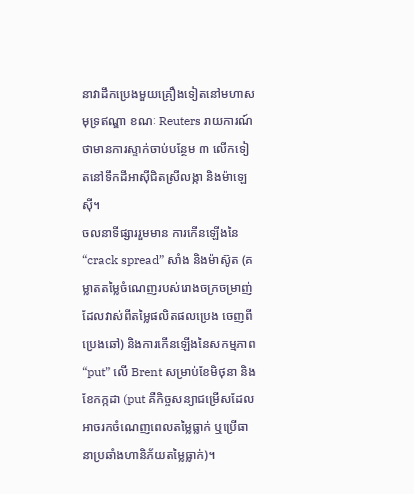នាវាដឹកប្រេងមួយគ្រឿងទៀតនៅមហាសមុទ្រឥណ្ឌា ខណៈ Reuters រាយការណ៍ថាមានការស្ទាក់ចាប់បន្ថែម ៣ លើកទៀតនៅទឹកដីអាស៊ីជិតស្រីលង្កា និងម៉ាឡេស៊ី។
ចលនាទីផ្សាររួមមាន ការកើនឡើងនៃ “crack spread” សាំង និងម៉ាស៊ូត (គម្លាតតម្លៃចំណេញរបស់រោងចក្រចម្រាញ់ ដែលវាស់ពីតម្លៃផលិតផលប្រេង ចេញពីប្រេងឆៅ) និងការកើនឡើងនៃសកម្មភាព “put” លើ Brent សម្រាប់ខែមិថុនា និងខែកក្កដា (put គឺកិច្ចសន្យាជម្រើសដែលអាចរកចំណេញពេលតម្លៃធ្លាក់ ឬប្រើធានាប្រឆាំងហានិភ័យតម្លៃធ្លាក់)។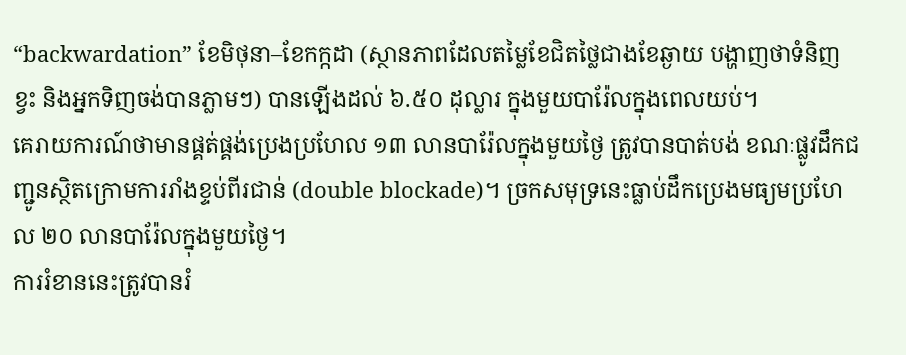“backwardation” ខែមិថុនា–ខែកក្កដា (ស្ថានភាពដែលតម្លៃខែជិតថ្លៃជាងខែឆ្ងាយ បង្ហាញថាទំនិញខ្វះ និងអ្នកទិញចង់បានភ្លាមៗ) បានឡើងដល់ ៦.៥០ ដុល្លារ ក្នុងមួយបារ៉ែលក្នុងពេលយប់។
គេរាយការណ៍ថាមានផ្គត់ផ្គង់ប្រេងប្រហែល ១៣ លានបារ៉ែលក្នុងមួយថ្ងៃ ត្រូវបានបាត់បង់ ខណៈផ្លូវដឹកជញ្ជូនស្ថិតក្រោមការរាំងខ្ទប់ពីរជាន់ (double blockade)។ ច្រកសមុទ្រនេះធ្លាប់ដឹកប្រេងមធ្យមប្រហែល ២០ លានបារ៉ែលក្នុងមួយថ្ងៃ។
ការរំខាននេះត្រូវបានរំ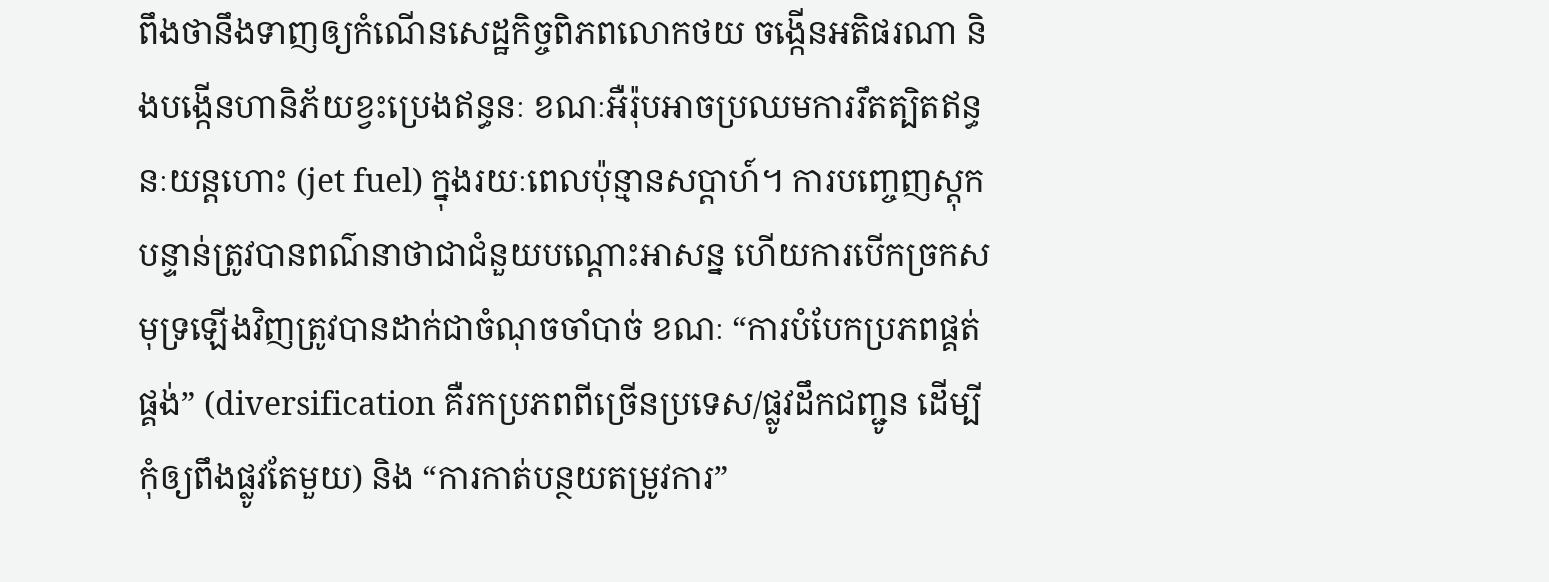ពឹងថានឹងទាញឲ្យកំណើនសេដ្ឋកិច្ចពិភពលោកថយ ចង្កើនអតិផរណា និងបង្កើនហានិភ័យខ្វះប្រេងឥន្ធនៈ ខណៈអឺរ៉ុបអាចប្រឈមការរឹតត្បិតឥន្ធនៈយន្តហោះ (jet fuel) ក្នុងរយៈពេលប៉ុន្មានសប្តាហ៍។ ការបញ្ចេញស្តុកបន្ទាន់ត្រូវបានពណ៌នាថាជាជំនួយបណ្តោះអាសន្ន ហើយការបើកច្រកសមុទ្រឡើងវិញត្រូវបានដាក់ជាចំណុចចាំបាច់ ខណៈ “ការបំបែកប្រភពផ្គត់ផ្គង់” (diversification គឺរកប្រភពពីច្រើនប្រទេស/ផ្លូវដឹកជញ្ជូន ដើម្បីកុំឲ្យពឹងផ្លូវតែមួយ) និង “ការកាត់បន្ថយតម្រូវការ”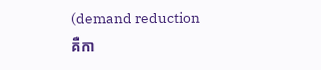(demand reduction គឺកា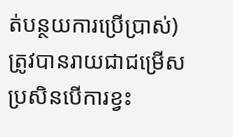ត់បន្ថយការប្រើប្រាស់) ត្រូវបានរាយជាជម្រើស ប្រសិនបើការខ្វះ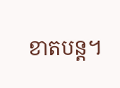ខាតបន្ត។